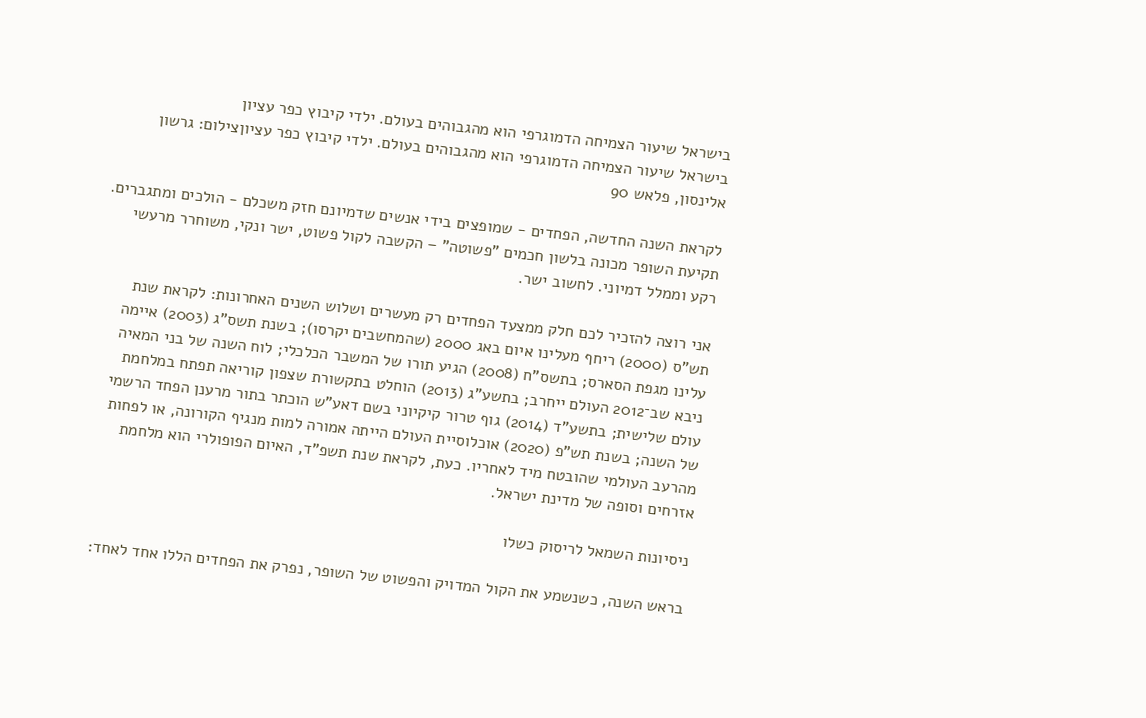בישראל שיעור הצמיחה הדמוגרפי הוא מהגבוהים בעולם. ילדי קיבוץ כפר עציון
בישראל שיעור הצמיחה הדמוגרפי הוא מהגבוהים בעולם. ילדי קיבוץ כפר עציוןצילום: גרשון אלינסון, פלאש 90

לקראת השנה החדשה, הפחדים - שמופצים בידי אנשים שדמיונם חזק משכלם - הולכים ומתגברים. תקיעת השופר מכונה בלשון חכמים "פשוטה" – הקשבה לקול פשוט, ישר ונקי, משוחרר מרעשי רקע וממלל דמיוני. לחשוב ישר.

אני רוצה להזכיר לכם חלק ממצעד הפחדים רק מעשרים ושלוש השנים האחרונות: לקראת שנת תש"ס (2000) ריחף מעלינו איום באג 2000 (שהמחשבים יקרסו); בשנת תשס"ג (2003) איימה עלינו מגפת הסארס; בתשס"ח (2008) הגיע תורו של המשבר הכלכלי; לוח השנה של בני המאיה ניבא שב־2012 העולם ייחרב; בתשע"ג (2013) הוחלט בתקשורת שצפון קוריאה תפתח במלחמת עולם שלישית; בתשע"ד (2014) גוף טרור קיקיוני בשם דאע"ש הוכתר בתור מרענן הפחד הרשמי של השנה; בשנת תש"פ (2020) אוכלוסיית העולם הייתה אמורה למות מנגיף הקורונה, או לפחות מהרעב העולמי שהובטח מיד לאחריו. כעת, לקראת שנת תשפ"ד, האיום הפופולרי הוא מלחמת אזרחים וסופה של מדינת ישראל.

ניסיונות השמאל לריסוק כשלו

בראש השנה, כשנשמע את הקול המדויק והפשוט של השופר, נפרק את הפחדים הללו אחד לאחד: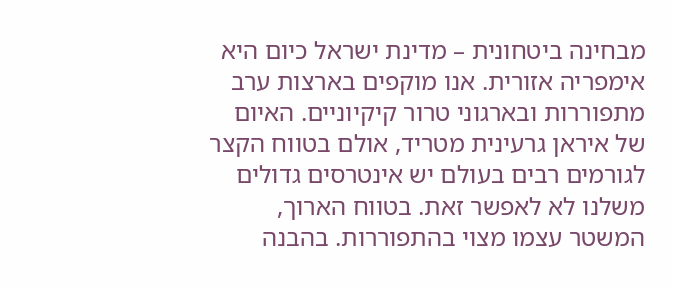מבחינה ביטחונית – מדינת ישראל כיום היא אימפריה אזורית. אנו מוקפים בארצות ערב מתפוררות ובארגוני טרור קיקיוניים. האיום של איראן גרעינית מטריד, אולם בטווח הקצר לגורמים רבים בעולם יש אינטרסים גדולים משלנו לא לאפשר זאת. בטווח הארוך, המשטר עצמו מצוי בהתפוררות. בהבנה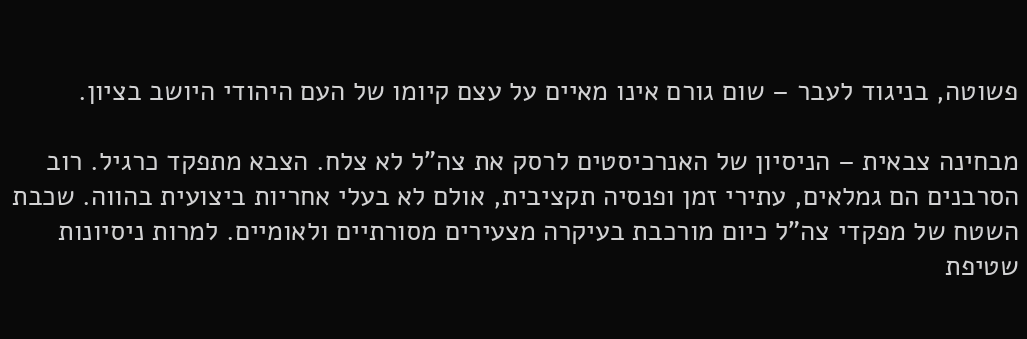פשוטה, בניגוד לעבר – שום גורם אינו מאיים על עצם קיומו של העם היהודי היושב בציון.

מבחינה צבאית – הניסיון של האנרכיסטים לרסק את צה"ל לא צלח. הצבא מתפקד כרגיל. רוב הסרבנים הם גמלאים, עתירי זמן ופנסיה תקציבית, אולם לא בעלי אחריות ביצועית בהווה. שכבת השטח של מפקדי צה"ל כיום מורכבת בעיקרה מצעירים מסורתיים ולאומיים. למרות ניסיונות שטיפת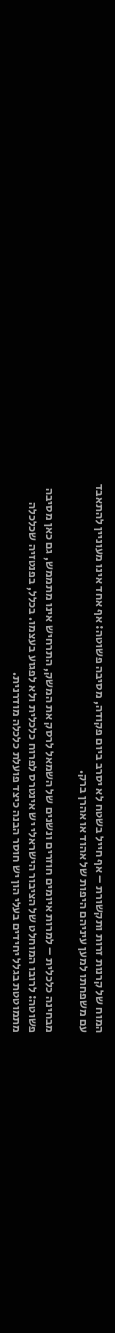המוח של קרנות זרות ותקשורת – אף חייל בשטח לא יסרב ביום פקודה, מסיבה פשוטה: אף אחד אינו מעוניין להתאבד עם משפחתו למען עיניהם היפות של אהוד או אהרן ברק.

מבחינה כלכלית – למרות איומים חוזרים ונשנים של השמאל לרסק את המשק, התרחיש אינו מתממש, גם כאן מסיבה פשוטה: לרובו המוחלט של הציבור הישראלי יש אינטרס לפרוח כלכלית ולא לפגוע בעצמו. בכלל, בפנטזיה שכלכלה מתמוטטת בגלל יחידים בעלי הון יש חוסר הבנה כיצד פועלת כלכלה מודרנית.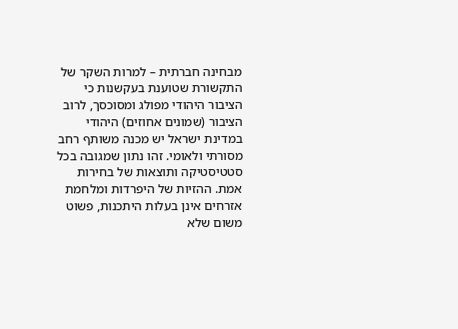מבחינה חברתית – למרות השקר של התקשורת שטוענת בעקשנות כי הציבור היהודי מפולג ומסוכסך, לרוב הציבור (שמונים אחוזים) היהודי במדינת ישראל יש מכנה משותף רחב מסורתי ולאומי. זהו נתון שמגובה בכל סטטיסטיקה ותוצאות של בחירות אמת. ההזיות של היפרדות ומלחמת אזרחים אינן בעלות היתכנות, פשוט משום שלא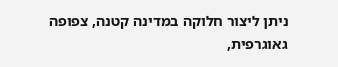ניתן ליצור חלוקה במדינה קטנה, צפופה גאוגרפית,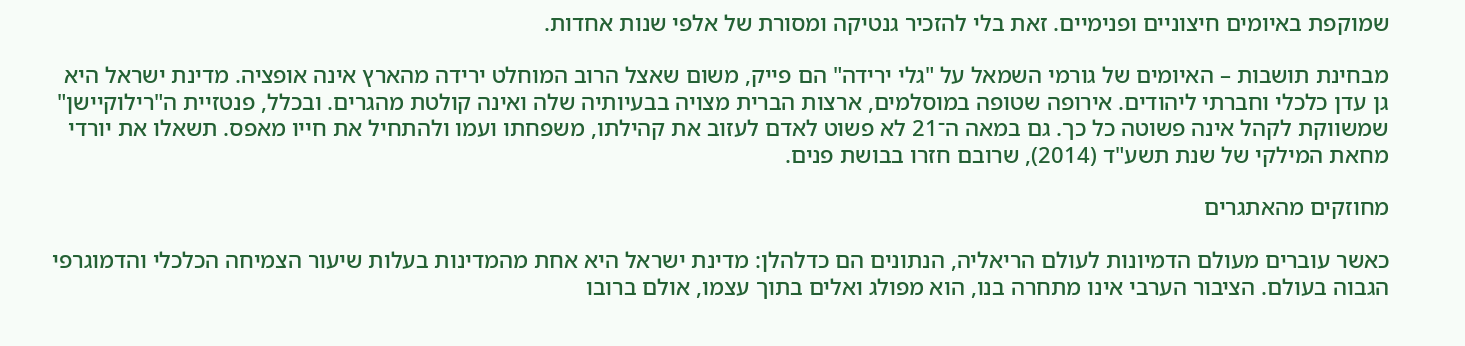שמוקפת באיומים חיצוניים ופנימיים. זאת בלי להזכיר גנטיקה ומסורת של אלפי שנות אחדות.

מבחינת תושבות – האיומים של גורמי השמאל על "גלי ירידה" הם פייק, משום שאצל הרוב המוחלט ירידה מהארץ אינה אופציה. מדינת ישראל היא גן עדן כלכלי וחברתי ליהודים. אירופה שטופה במוסלמים, ארצות הברית מצויה בבעיותיה שלה ואינה קולטת מהגרים. ובכלל, פנטזיית ה"רילוקיישן" שמשווקת לקהל אינה פשוטה כל כך. גם במאה ה־21 לא פשוט לאדם לעזוב את קהילתו, משפחתו ועמו ולהתחיל את חייו מאפס. תשאלו את יורדי מחאת המילקי של שנת תשע"ד (2014), שרובם חזרו בבושת פנים.

מחוזקים מהאתגרים

כאשר עוברים מעולם הדמיונות לעולם הריאליה, הנתונים הם כדלהלן: מדינת ישראל היא אחת מהמדינות בעלות שיעור הצמיחה הכלכלי והדמוגרפי הגבוה בעולם. הציבור הערבי אינו מתחרה בנו, הוא מפולג ואלים בתוך עצמו, אולם ברובו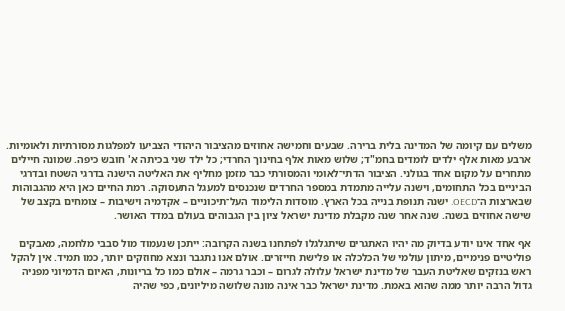משלים עם קיומה של המדינה בלית ברירה. שבעים וחמישה אחוזים מהציבור היהודי הצביעו למפלגות מסורתיות ולאומיות. ארבע מאות אלף ילדים לומדים בחמ"ד; שלוש מאות אלף בחינוך החרדי; כל ילד שני בכיתה א' חובש כיפה. שמונה חיילים מתחרים על מקום אחד בגולני. הציבור הדתי־לאומי והמסורתי כבר מזמן מחליף את האליטה הישנה בדרגי השטח ובדרגי הביניים בכל התחומים, וישנה עלייה מתמדת במספר החרדים שנכנסים למעגל התעסוקה. רמת החיים כאן היא מהגבוהות שבארצות ה־OECD. ישנה תנופת בנייה בכל הארץ. מוסדות הלימוד העל־תיכוניים – אקדמיה וישיבות – צומחים בקצב של שישה אחוזים בשנה. שנה אחר שנה מקבלת מדינת ישראל ציון בין הגבוהים בעולם במדד האושר.

אף אחד אינו יודע בדיוק מה יהיו האתגרים שיתגלגלו לפתחנו בשנה הקרובה: ייתכן שנעמוד מול סבבי מלחמה, מאבקים פוליטיים פנימיים, מיתון עולמי של הכלכלה או פלישת חייזרים. אולם אנו נתגבר ונצא מחוזקים יותר, כמו תמיד. אין להקל ראש בנזקים שאליטת העבר של מדינת ישראל עלולה לגרום – וכבר גרמה – אולם כמו כל בריונות, האיום הדמיוני מפניה גדול הרבה יותר ממה שהוא באמת. מדינת ישראל כבר אינה מונה שלושה מיליונים, כפי שהיה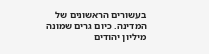בעשורים הראשונים של המדינה. כיום גרים שמונה מיליון יהודים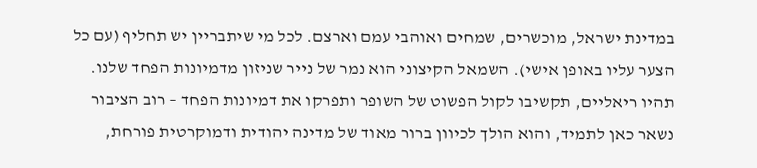במדינת ישראל, מוכשרים, שמחים ואוהבי עמם וארצם. לכל מי שיתבריין יש תחליף (עם כל הצער עליו באופן אישי). השמאל הקיצוני הוא נמר של נייר שניזון מדמיונות הפחד שלנו. תהיו ריאליים, תקשיבו לקול הפשוט של השופר ותפרקו את דמיונות הפחד – רוב הציבור נשאר כאן לתמיד, והוא הולך לכיוון ברור מאוד של מדינה יהודית ודמוקרטית פורחת,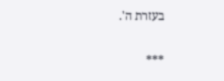בעזרת ה'.

***